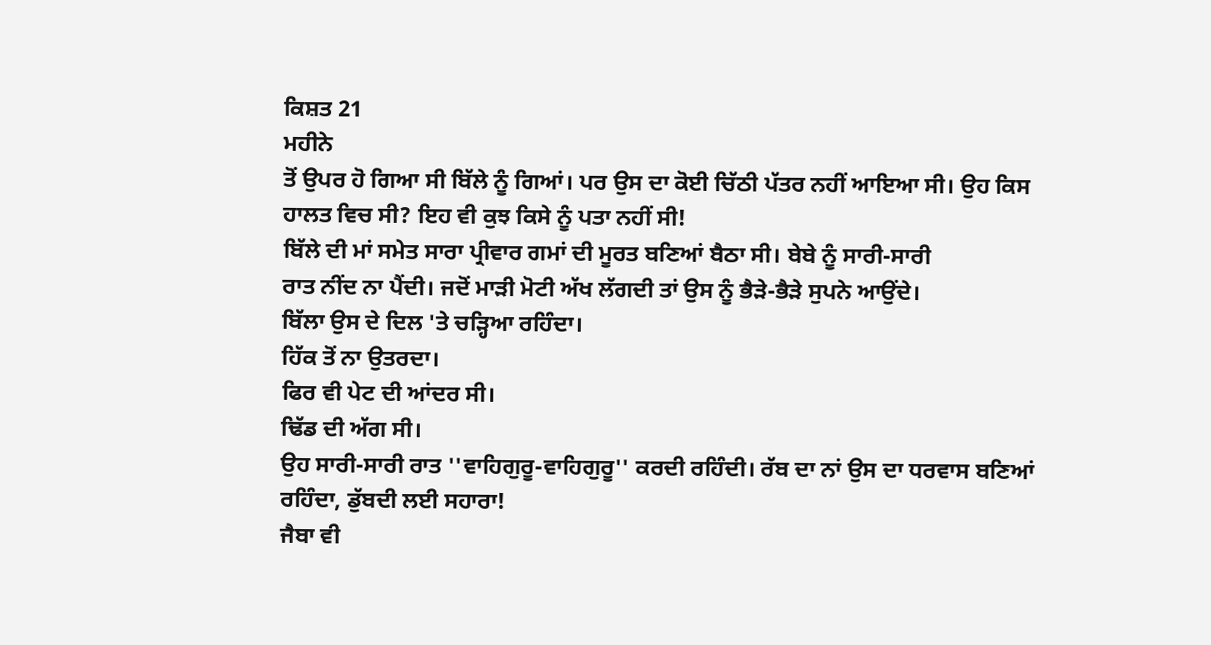ਕਿਸ਼ਤ 21
ਮਹੀਨੇ
ਤੋਂ ਉਪਰ ਹੋ ਗਿਆ ਸੀ ਬਿੱਲੇ ਨੂੰ ਗਿਆਂ। ਪਰ ਉਸ ਦਾ ਕੋਈ ਚਿੱਠੀ ਪੱਤਰ ਨਹੀਂ ਆਇਆ ਸੀ। ਉਹ ਕਿਸ
ਹਾਲਤ ਵਿਚ ਸੀ? ਇਹ ਵੀ ਕੁਝ ਕਿਸੇ ਨੂੰ ਪਤਾ ਨਹੀਂ ਸੀ!
ਬਿੱਲੇ ਦੀ ਮਾਂ ਸਮੇਤ ਸਾਰਾ ਪ੍ਰੀਵਾਰ ਗਮਾਂ ਦੀ ਮੂਰਤ ਬਣਿਆਂ ਬੈਠਾ ਸੀ। ਬੇਬੇ ਨੂੰ ਸਾਰੀ-ਸਾਰੀ
ਰਾਤ ਨੀਂਦ ਨਾ ਪੈਂਦੀ। ਜਦੋਂ ਮਾੜੀ ਮੋਟੀ ਅੱਖ ਲੱਗਦੀ ਤਾਂ ਉਸ ਨੂੰ ਭੈੜੇ-ਭੈੜੇ ਸੁਪਨੇ ਆਉਂਦੇ।
ਬਿੱਲਾ ਉਸ ਦੇ ਦਿਲ 'ਤੇ ਚੜ੍ਹਿਆ ਰਹਿੰਦਾ।
ਹਿੱਕ ਤੋਂ ਨਾ ਉਤਰਦਾ।
ਫਿਰ ਵੀ ਪੇਟ ਦੀ ਆਂਦਰ ਸੀ।
ਢਿੱਡ ਦੀ ਅੱਗ ਸੀ।
ਉਹ ਸਾਰੀ-ਸਾਰੀ ਰਾਤ ''ਵਾਹਿਗੁਰੂ-ਵਾਹਿਗੁਰੂ'' ਕਰਦੀ ਰਹਿੰਦੀ। ਰੱਬ ਦਾ ਨਾਂ ਉਸ ਦਾ ਧਰਵਾਸ ਬਣਿਆਂ
ਰਹਿੰਦਾ, ਡੁੱਬਦੀ ਲਈ ਸਹਾਰਾ!
ਜੈਬਾ ਵੀ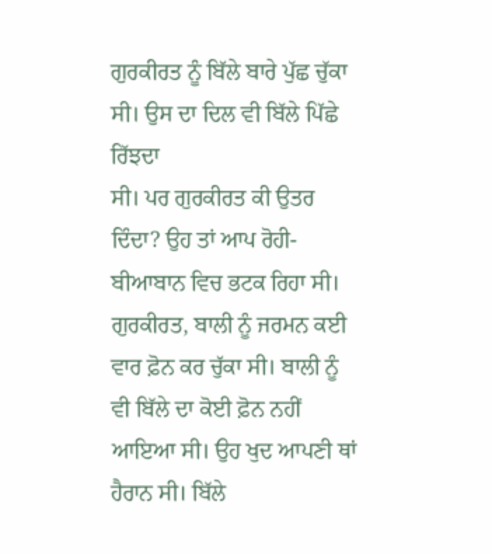ਗੁਰਕੀਰਤ ਨੂੰ ਬਿੱਲੇ ਬਾਰੇ ਪੁੱਛ ਚੁੱਕਾ ਸੀ। ਉਸ ਦਾ ਦਿਲ ਵੀ ਬਿੱਲੇ ਪਿੱਛੇ ਰਿੱਝਦਾ
ਸੀ। ਪਰ ਗੁਰਕੀਰਤ ਕੀ ਉਤਰ ਦਿੰਦਾ? ਉਹ ਤਾਂ ਆਪ ਰੋਹੀ-ਬੀਆਬਾਨ ਵਿਚ ਭਟਕ ਰਿਹਾ ਸੀ।
ਗੁਰਕੀਰਤ, ਬਾਲੀ ਨੂੰ ਜਰਮਨ ਕਈ ਵਾਰ ਫ਼ੋਨ ਕਰ ਚੁੱਕਾ ਸੀ। ਬਾਲੀ ਨੂੰ ਵੀ ਬਿੱਲੇ ਦਾ ਕੋਈ ਫ਼ੋਨ ਨਹੀਂ
ਆਇਆ ਸੀ। ਉਹ ਖੁਦ ਆਪਣੀ ਥਾਂ ਹੈਰਾਨ ਸੀ। ਬਿੱਲੇ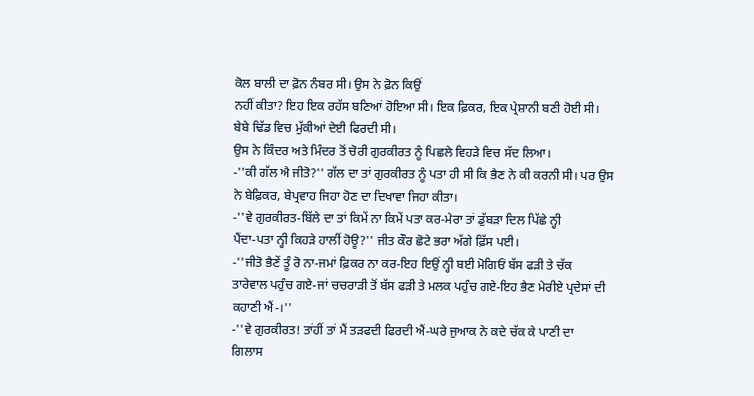ਕੋਲ ਬਾਲੀ ਦਾ ਫ਼ੋਨ ਨੰਬਰ ਸੀ। ਉਸ ਨੇ ਫ਼ੋਨ ਕਿਉਂ
ਨਹੀਂ ਕੀਤਾ? ਇਹ ਇਕ ਰਹੱਸ ਬਣਿਆਂ ਹੋਇਆ ਸੀ। ਇਕ ਫ਼ਿਕਰ, ਇਕ ਪ੍ਰੇਸ਼ਾਨੀ ਬਣੀ ਹੋਈ ਸੀ।
ਬੇਬੇ ਢਿੱਡ ਵਿਚ ਮੁੱਕੀਆਂ ਦੇਈ ਫਿਰਦੀ ਸੀ।
ਉਸ ਨੇ ਕਿੰਦਰ ਅਤੇ ਮਿੰਦਰ ਤੋਂ ਚੋਰੀ ਗੁਰਕੀਰਤ ਨੂੰ ਪਿਛਲੇ ਵਿਹੜੇ ਵਿਚ ਸੱਦ ਲਿਆ।
-''ਕੀ ਗੱਲ ਐ ਜੀਤੋ?'' ਗੱਲ ਦਾ ਤਾਂ ਗੁਰਕੀਰਤ ਨੂੰ ਪਤਾ ਹੀ ਸੀ ਕਿ ਭੈਣ ਨੇ ਕੀ ਕਰਨੀ ਸੀ। ਪਰ ਉਸ
ਨੇ ਬੇਫ਼ਿਕਰ, ਬੇਪ੍ਰਵਾਹ ਜਿਹਾ ਹੋਣ ਦਾ ਦਿਖਾਵਾ ਜਿਹਾ ਕੀਤਾ।
-''ਵੇ ਗੁਰਕੀਰਤ-ਬਿੱਲੇ ਦਾ ਤਾਂ ਕਿਮੇਂ ਨਾ ਕਿਮੇਂ ਪਤਾ ਕਰ-ਮੇਰਾ ਤਾਂ ਡੁੱਬੜਾ ਦਿਲ ਪਿੱਛੇ ਨ੍ਹੀ
ਪੈਂਦਾ-ਪਤਾ ਨ੍ਹੀ ਕਿਹੜੇ ਹਾਲੀਂ ਹੋਊ?'' ਜੀਤ ਕੌਰ ਛੋਟੇ ਭਰਾ ਅੱਗੇ ਫ਼ਿੱਸ ਪਈ।
-''ਜੀਤੋ ਭੈਣੇਂ ਤੂੰ ਰੋ ਨਾ-ਜਮਾਂ ਫ਼ਿਕਰ ਨਾ ਕਰ-ਇਹ ਇਉਂ ਨ੍ਹੀ ਬਈ ਮੋਗਿਓਂ ਬੱਸ ਫੜੀ ਤੇ ਚੱਕ
ਤਾਰੇਵਾਲ ਪਹੁੰਚ ਗਏ-ਜਾਂ ਚਚਰਾੜੀ ਤੋਂ ਬੱਸ ਫੜੀ ਤੇ ਮਲਕ ਪਹੁੰਚ ਗਏ-ਇਹ ਭੈਣ ਮੇਰੀਏ ਪ੍ਰਦੇਸਾਂ ਦੀ
ਕਹਾਣੀ ਐਂ-।''
-''ਵੇ ਗੁਰਕੀਰਤ! ਤਾਂਹੀਂ ਤਾਂ ਮੈਂ ਤੜਫਦੀ ਫਿਰਦੀ ਐਂ-ਘਰੇ ਜੁਆਕ ਨੇ ਕਦੇ ਚੱਕ ਕੇ ਪਾਣੀ ਦਾ
ਗਿਲਾਸ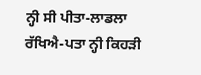ਨ੍ਹੀ ਸੀ ਪੀਤਾ-ਲਾਡਲਾ ਰੱਖਿਐ-ਪਤਾ ਨ੍ਹੀ ਕਿਹੜੀ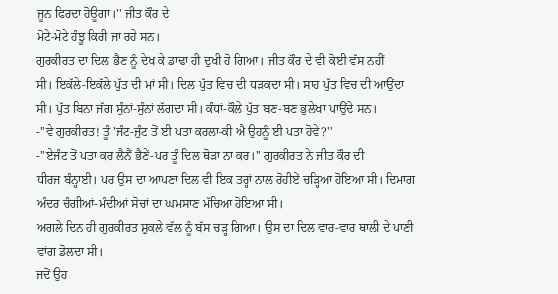ਜੂਨ ਫਿਰਦਾ ਹੋਊਗਾ।'' ਜੀਤ ਕੌਰ ਦੇ
ਮੋਟੇ-ਮੋਟੇ ਹੰਝੂ ਕਿਰੀ ਜਾ ਰਹੇ ਸਨ।
ਗੁਰਕੀਰਤ ਦਾ ਦਿਲ ਭੈਣ ਨੂੰ ਦੇਖ ਕੇ ਡਾਢਾ ਹੀ ਦੁਖੀ ਹੋ ਗਿਆ। ਜੀਤ ਕੌਰ ਦੇ ਵੀ ਕੋਈ ਵੱਸ ਨਹੀਂ
ਸੀ। ਇਕੱਲੇ-ਇਕੱਲੇ ਪੁੱਤ ਦੀ ਮਾਂ ਸੀ। ਦਿਲ ਪੁੱਤ ਵਿਚ ਦੀ ਧੜਕਦਾ ਸੀ। ਸਾਹ ਪੁੱਤ ਵਿਚ ਦੀ ਆਉਂਦਾ
ਸੀ। ਪੁੱਤ ਬਿਨਾ ਜੱਗ ਸੁੰਨਾਂ-ਸੁੰਨਾਂ ਲੱਗਦਾ ਸੀ। ਕੰਧਾਂ-ਕੌਲੇ ਪੁੱਤ ਬਣ-ਬਣ ਭੁਲੇਖਾ ਪਾਉਂਦੇ ਸਨ।
-''ਵੇ ਗੁਰਕੀਰਤ! ਤੂੰ 'ਜੰਟ-ਜੁੰਟ ਤੋਂ ਈ ਪਤਾ ਕਰਲਾ-ਕੀ ਐ ਉਹਨੂੰ ਈ ਪਤਾ ਹੋਵੇ?''
-''ਏਜੰਟ ਤੋਂ ਪਤਾ ਕਰ ਲੈਨੈਂ ਭੈਣੇਂ-ਪਰ ਤੂੰ ਦਿਲ ਥੋੜਾ ਨਾ ਕਰ।'' ਗੁਰਕੀਰਤ ਨੇ ਜੀਤ ਕੌਰ ਦੀ
ਧੀਰਜ ਬੰਨ੍ਹਾਈ। ਪਰ ਉਸ ਦਾ ਆਪਣਾ ਦਿਲ ਵੀ ਇਕ ਤਰ੍ਹਾਂ ਨਾਲ ਰੋਹੀਏਂ ਚੜ੍ਹਿਆ ਹੋਇਆ ਸੀ। ਦਿਮਾਗ
ਅੰਦਰ ਚੰਗੀਆਂ-ਮੰਦੀਆਂ ਸੋਚਾਂ ਦਾ ਘਮਸਾਣ ਮੱਚਿਆ ਹੋਇਆ ਸੀ।
ਅਗਲੇ ਦਿਨ ਹੀ ਗੁਰਕੀਰਤ ਸ਼ੁਕਲੇ ਵੱਲ ਨੂੰ ਬੱਸ ਚੜ੍ਹ ਗਿਆ। ਉਸ ਦਾ ਦਿਲ ਵਾਰ-ਵਾਰ ਥਾਲੀ ਦੇ ਪਾਣੀ
ਵਾਂਗ ਡੋਲਦਾ ਸੀ।
ਜਦੋਂ ਉਹ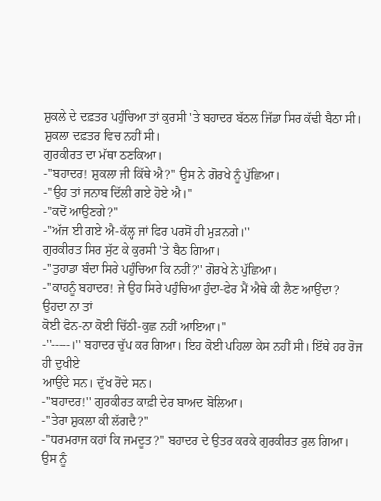ਸ਼ੁਕਲੇ ਦੇ ਦਫ਼ਤਰ ਪਹੁੰਚਿਆ ਤਾਂ ਕੁਰਸੀ 'ਤੇ ਬਹਾਦਰ ਬੱਠਲ ਜਿੱਡਾ ਸਿਰ ਕੱਢੀ ਬੈਠਾ ਸੀ।
ਸ਼ੁਕਲਾ ਦਫ਼ਤਰ ਵਿਚ ਨਹੀਂ ਸੀ।
ਗੁਰਕੀਰਤ ਦਾ ਮੱਥਾ ਠਣਕਿਆ।
-''ਬਹਾਦਰ! ਸ਼ੁਕਲਾ ਜੀ ਕਿੱਥੇ ਐ?'' ਉਸ ਨੇ ਗੋਰਖੇ ਨੂੰ ਪੁੱਛਿਆ।
-''ਉਹ ਤਾਂ ਜਨਾਬ ਦਿੱਲੀ ਗਏ ਹੋਏ ਐ।''
-''ਕਦੋਂ ਆਉਣਗੇ?''
-''ਅੱਜ ਈ ਗਏ ਐ-ਕੱਲ੍ਹ ਜਾਂ ਫਿਰ ਪਰਸੋਂ ਹੀ ਮੁੜਨਗੇ।''
ਗੁਰਕੀਰਤ ਸਿਰ ਸੁੱਟ ਕੇ ਕੁਰਸੀ 'ਤੇ ਬੈਠ ਗਿਆ।
-''ਤੁਹਾਡਾ ਬੰਦਾ ਸਿਰੇ ਪਹੁੰਚਿਆ ਕਿ ਨਹੀਂ?'' ਗੋਰਖੇ ਨੇ ਪੁੱਛਿਆ।
-''ਕਾਹਨੂੰ ਬਹਾਦਰ! ਜੇ ਉਹ ਸਿਰੇ ਪਹੁੰਚਿਆ ਹੁੰਦਾ-ਫੇਰ ਮੈਂ ਐਥੇ ਕੀ ਲੈਣ ਆਉਂਦਾ? ਉਹਦਾ ਨਾ ਤਾਂ
ਕੋਈ ਫੋਨ-ਨਾ ਕੋਈ ਚਿੱਠੀ-ਕੁਛ ਨਹੀਂ ਆਇਆ।''
-''-----।'' ਬਹਾਦਰ ਚੁੱਪ ਕਰ ਗਿਆ। ਇਹ ਕੋਈ ਪਹਿਲਾ ਕੇਸ ਨਹੀਂ ਸੀ। ਇੱਥੇ ਹਰ ਰੋਜ ਹੀ ਦੁਖੀਏ
ਆਉਂਦੇ ਸਨ। ਦੁੱਖ ਰੋਂਦੇ ਸਨ।
-''ਬਹਾਦਰ!'' ਗੁਰਕੀਰਤ ਕਾਫ਼ੀ ਦੇਰ ਬਾਅਦ ਬੋਲਿਆ।
-''ਤੇਰਾ ਸ਼ੁਕਲਾ ਕੀ ਲੱਗਦੈ?''
-''ਧਰਮਰਾਜ ਕਹਾਂ ਕਿ ਜਮਦੂਤ?'' ਬਹਾਦਰ ਦੇ ਉਤਰ ਕਰਕੇ ਗੁਰਕੀਰਤ ਰੁਲ ਗਿਆ। ਉਸ ਨੂੰ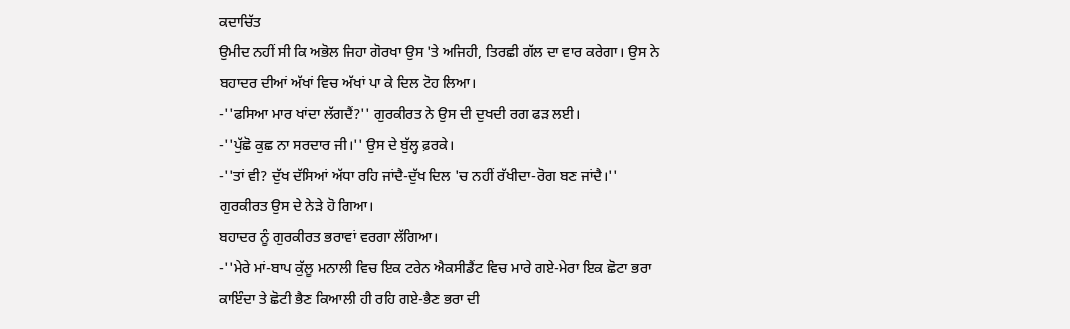ਕਦਾਚਿੱਤ
ਉਮੀਦ ਨਹੀਂ ਸੀ ਕਿ ਅਭੋਲ ਜਿਹਾ ਗੋਰਖਾ ਉਸ 'ਤੇ ਅਜਿਹੀ, ਤਿਰਛੀ ਗੱਲ ਦਾ ਵਾਰ ਕਰੇਗਾ। ਉਸ ਨੇ
ਬਹਾਦਰ ਦੀਆਂ ਅੱਖਾਂ ਵਿਚ ਅੱਖਾਂ ਪਾ ਕੇ ਦਿਲ ਟੋਹ ਲਿਆ।
-''ਫਸਿਆ ਮਾਰ ਖਾਂਦਾ ਲੱਗਦੈਂ?'' ਗੁਰਕੀਰਤ ਨੇ ਉਸ ਦੀ ਦੁਖਦੀ ਰਗ ਫੜ ਲਈ।
-''ਪੁੱਛੋ ਕੁਛ ਨਾ ਸਰਦਾਰ ਜੀ।'' ਉਸ ਦੇ ਬੁੱਲ੍ਹ ਫ਼ਰਕੇ।
-''ਤਾਂ ਵੀ? ਦੁੱਖ ਦੱਸਿਆਂ ਅੱਧਾ ਰਹਿ ਜਾਂਦੈ-ਦੁੱਖ ਦਿਲ 'ਚ ਨਹੀਂ ਰੱਖੀਦਾ-ਰੋਗ ਬਣ ਜਾਂਦੈ।''
ਗੁਰਕੀਰਤ ਉਸ ਦੇ ਨੇੜੇ ਹੋ ਗਿਆ।
ਬਹਾਦਰ ਨੂੰ ਗੁਰਕੀਰਤ ਭਰਾਵਾਂ ਵਰਗਾ ਲੱਗਿਆ।
-''ਮੇਰੇ ਮਾਂ-ਬਾਪ ਕੁੱਲੂ ਮਨਾਲੀ ਵਿਚ ਇਕ ਟਰੇਨ ਐਕਸੀਡੈਂਟ ਵਿਚ ਮਾਰੇ ਗਏ-ਮੇਰਾ ਇਕ ਛੋਟਾ ਭਰਾ
ਕਾਇੰਦਾ ਤੇ ਛੋਟੀ ਭੈਣ ਕਿਆਲੀ ਹੀ ਰਹਿ ਗਏ-ਭੈਣ ਭਰਾ ਦੀ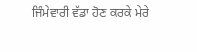ਜਿੰਮੇਵਾਰੀ ਵੱਡਾ ਹੋਣ ਕਰਕੇ ਮੇਰੇ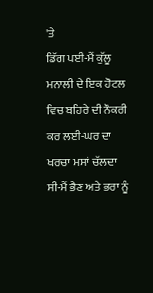'ਤੇ
ਡਿੱਗ ਪਈ-ਮੈਂ ਕੁੱਲੂ ਮਨਾਲੀ ਦੇ ਇਕ ਹੋਟਲ ਵਿਚ ਬਹਿਰੇ ਦੀ ਨੌਕਰੀ ਕਰ ਲਈ-ਘਰ ਦਾ ਖਰਚਾ ਮਸਾਂ ਚੱਲਦਾ
ਸੀ-ਮੈਂ ਭੈਣ ਅਤੇ ਭਰਾ ਨੂੰ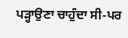ਪੜ੍ਹਾਉਣਾ ਚਾਹੁੰਦਾ ਸੀ-ਪਰ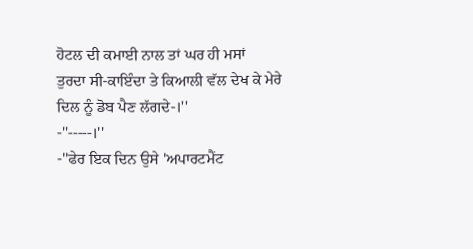ਹੋਟਲ ਦੀ ਕਮਾਈ ਨਾਲ ਤਾਂ ਘਰ ਹੀ ਮਸਾਂ
ਤੁਰਦਾ ਸੀ-ਕਾਇੰਦਾ ਤੇ ਕਿਆਲੀ ਵੱਲ ਦੇਖ ਕੇ ਮੇਰੇ ਦਿਲ ਨੂੰ ਡੋਬ ਪੈਣ ਲੱਗਦੇ-।''
-''-----।''
-''ਫੇਰ ਇਕ ਦਿਨ ਉਸੇ 'ਅਪਾਰਟਮੈਂਟ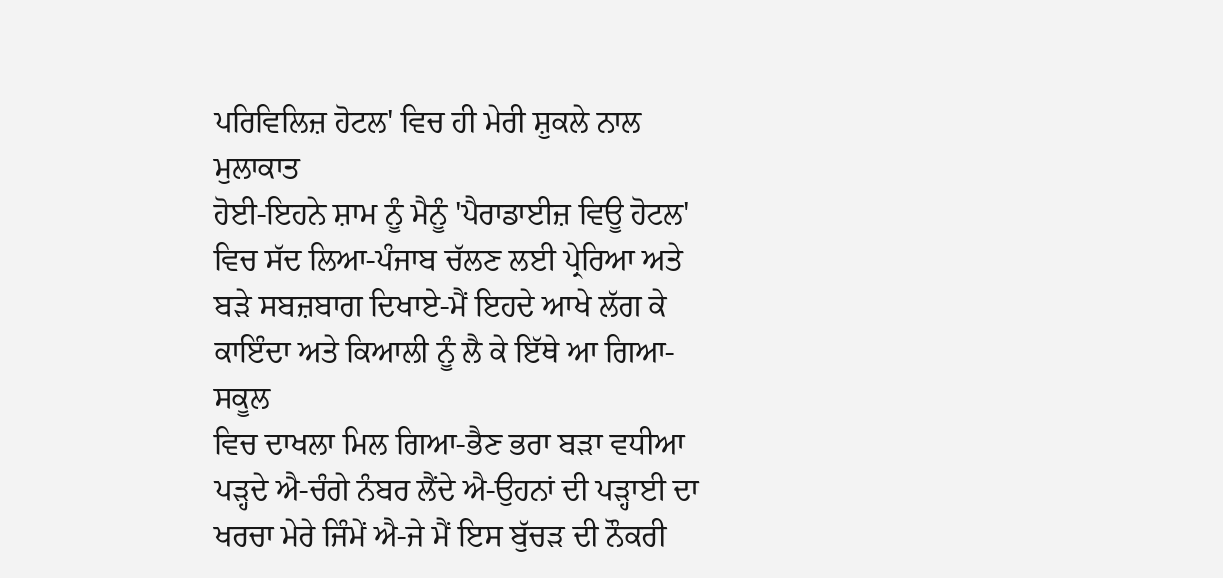ਪਰਿਵਿਲਿਜ਼ ਹੋਟਲ' ਵਿਚ ਹੀ ਮੇਰੀ ਸ਼ੁਕਲੇ ਨਾਲ ਮੁਲਾਕਾਤ
ਹੋਈ-ਇਹਨੇ ਸ਼ਾਮ ਨੂੰ ਮੈਨੂੰ 'ਪੈਰਾਡਾਈਜ਼ ਵਿਊ ਹੋਟਲ' ਵਿਚ ਸੱਦ ਲਿਆ-ਪੰਜਾਬ ਚੱਲਣ ਲਈ ਪ੍ਰੇਰਿਆ ਅਤੇ
ਬੜੇ ਸਬਜ਼ਬਾਗ ਦਿਖਾਏ-ਮੈਂ ਇਹਦੇ ਆਖੇ ਲੱਗ ਕੇ ਕਾਇੰਦਾ ਅਤੇ ਕਿਆਲੀ ਨੂੰ ਲੈ ਕੇ ਇੱਥੇ ਆ ਗਿਆ-ਸਕੂਲ
ਵਿਚ ਦਾਖਲਾ ਮਿਲ ਗਿਆ-ਭੈਣ ਭਰਾ ਬੜਾ ਵਧੀਆ ਪੜ੍ਹਦੇ ਐ-ਚੰਗੇ ਨੰਬਰ ਲੈਂਦੇ ਐ-ਉਹਨਾਂ ਦੀ ਪੜ੍ਹਾਈ ਦਾ
ਖਰਚਾ ਮੇਰੇ ਜਿੰਮੇਂ ਐ-ਜੇ ਮੈਂ ਇਸ ਬੁੱਚੜ ਦੀ ਨੌਕਰੀ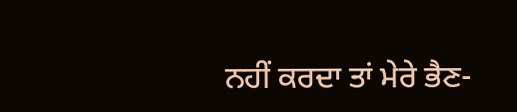ਨਹੀਂ ਕਰਦਾ ਤਾਂ ਮੇਰੇ ਭੈਣ-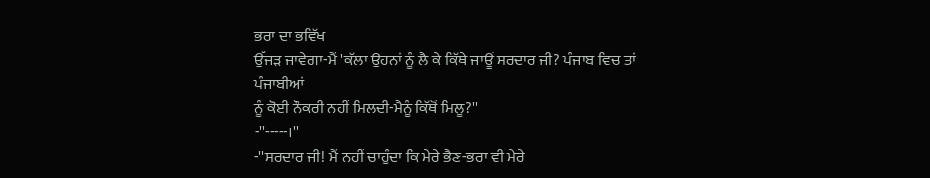ਭਰਾ ਦਾ ਭਵਿੱਖ
ਉੱਜੜ ਜਾਵੇਗਾ-ਮੈਂ 'ਕੱਲਾ ਉਹਨਾਂ ਨੂੰ ਲੈ ਕੇ ਕਿੱਥੇ ਜਾਊਂ ਸਰਦਾਰ ਜੀ? ਪੰਜਾਬ ਵਿਚ ਤਾਂ ਪੰਜਾਬੀਆਂ
ਨੂੰ ਕੋਈ ਨੌਕਰੀ ਨਹੀਂ ਮਿਲਦੀ-ਮੈਨੂੰ ਕਿੱਥੋਂ ਮਿਲੂ?''
-''-----।''
-''ਸਰਦਾਰ ਜੀ! ਮੈਂ ਨਹੀਂ ਚਾਹੁੰਦਾ ਕਿ ਮੇਰੇ ਭੈਣ-ਭਰਾ ਵੀ ਮੇਰੇ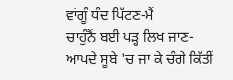ਵਾਂਗੂੰ ਧੰਦ ਪਿੱਟਣ-ਮੈਂ
ਚਾਹੁੰਨੈਂ ਬਈ ਪੜ੍ਹ ਲਿਖ ਜਾਣ-ਆਪਦੇ ਸੂਬੇ 'ਚ ਜਾ ਕੇ ਚੰਗੇ ਕਿੱਤੀਂ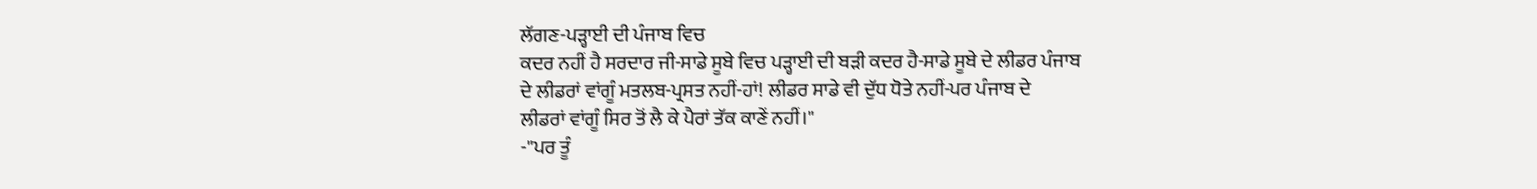ਲੱਗਣ-ਪੜ੍ਹਾਈ ਦੀ ਪੰਜਾਬ ਵਿਚ
ਕਦਰ ਨਹੀਂ ਹੈ ਸਰਦਾਰ ਜੀ-ਸਾਡੇ ਸੂਬੇ ਵਿਚ ਪੜ੍ਹਾਈ ਦੀ ਬੜੀ ਕਦਰ ਹੈ-ਸਾਡੇ ਸੂਬੇ ਦੇ ਲੀਡਰ ਪੰਜਾਬ
ਦੇ ਲੀਡਰਾਂ ਵਾਂਗੂੰ ਮਤਲਬ-ਪ੍ਰਸਤ ਨਹੀਂ-ਹਾਂ! ਲੀਡਰ ਸਾਡੇ ਵੀ ਦੁੱਧ ਧੋਤੇ ਨਹੀਂ-ਪਰ ਪੰਜਾਬ ਦੇ
ਲੀਡਰਾਂ ਵਾਂਗੂੰ ਸਿਰ ਤੋਂ ਲੈ ਕੇ ਪੈਰਾਂ ਤੱਕ ਕਾਣੇਂ ਨਹੀਂ।''
-''ਪਰ ਤੂੰ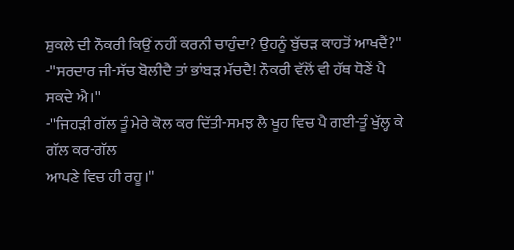ਸ਼ੁਕਲੇ ਦੀ ਨੌਕਰੀ ਕਿਉਂ ਨਹੀਂ ਕਰਨੀ ਚਾਹੁੰਦਾ? ਉਹਨੂੰ ਬੁੱਚੜ ਕਾਹਤੋਂ ਆਖਦੈਂ?''
-''ਸਰਦਾਰ ਜੀ-ਸੱਚ ਬੋਲੀਦੈ ਤਾਂ ਭਾਂਬੜ ਮੱਚਦੈ! ਨੌਕਰੀ ਵੱਲੋਂ ਵੀ ਹੱਥ ਧੋਣੇਂ ਪੈ ਸਕਦੇ ਐ।''
-''ਜਿਹੜੀ ਗੱਲ ਤੂੰ ਮੇਰੇ ਕੋਲ ਕਰ ਦਿੱਤੀ-ਸਮਝ ਲੈ ਖੂਹ ਵਿਚ ਪੈ ਗਈ-ਤੂੰ ਖੁੱਲ੍ਹ ਕੇ ਗੱਲ ਕਰ-ਗੱਲ
ਆਪਣੇ ਵਿਚ ਹੀ ਰਹੂ।''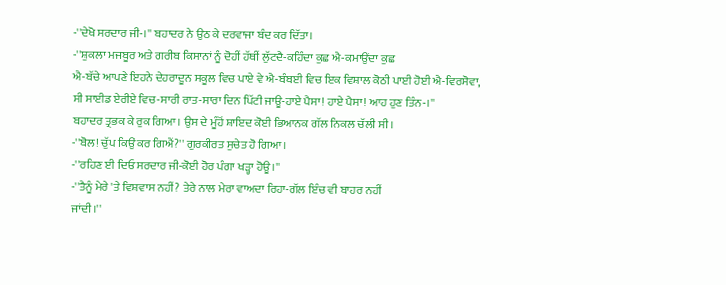-''ਦੇਖੋ ਸਰਦਾਰ ਜੀ-।'' ਬਹਾਦਰ ਨੇ ਉਠ ਕੇ ਦਰਵਾਜਾ ਬੰਦ ਕਰ ਦਿੱਤਾ।
-''ਸ਼ੁਕਲਾ ਮਜਬੂਰ ਅਤੇ ਗਰੀਬ ਕਿਸਾਨਾਂ ਨੂੰ ਦੋਹੀਂ ਹੱਥੀਂ ਲੁੱਟਦੈ-ਕਹਿੰਦਾ ਕੁਛ ਐ-ਕਮਾਉਂਦਾ ਕੁਛ
ਐ-ਬੱਚੇ ਆਪਣੇ ਇਹਨੇ ਦੇਹਰਾਦੂਨ ਸਕੂਲ ਵਿਚ ਪਾਏ ਵੇ ਐ-ਬੰਬਈ ਵਿਚ ਇਕ ਵਿਸ਼ਾਲ ਕੋਠੀ ਪਾਈ ਹੋਈ ਐ-ਵਿਰਸੋਵਾ,
ਸੀ ਸਾਈਡ ਏਰੀਏ ਵਿਚ-ਸਾਰੀ ਰਾਤ-ਸਾਰਾ ਦਿਨ ਪਿੱਟੀ ਜਾਊ-ਹਾਏ ਪੈਸਾ! ਹਾਏ ਪੈਸਾ! ਆਹ ਹੁਣ ਤਿੰਨ-।''
ਬਹਾਦਰ ਤ੍ਰਭਕ ਕੇ ਰੁਕ ਗਿਆ। ਉਸ ਦੇ ਮੂੰਹੋਂ ਸ਼ਾਇਦ ਕੋਈ ਭਿਆਨਕ ਗੱਲ ਨਿਕਲ ਚੱਲੀ ਸੀ।
-''ਬੋਲ! ਚੁੱਪ ਕਿਉਂ ਕਰ ਗਿਐਂ?'' ਗੁਰਕੀਰਤ ਸੁਚੇਤ ਹੋ ਗਿਆ।
-''ਰਹਿਣ ਈ ਦਿਓ ਸਰਦਾਰ ਜੀ-ਕੋਈ ਹੋਰ ਪੰਗਾ ਖੜ੍ਹਾ ਹੋਊ।''
-''ਤੈਨੂੰ ਮੇਰੇ 'ਤੇ ਵਿਸ਼ਵਾਸ ਨਹੀਂ? ਤੇਰੇ ਨਾਲ ਮੇਰਾ ਵਾਅਦਾ ਰਿਹਾ-ਗੱਲ ਇੰਚ ਵੀ ਬਾਹਰ ਨਹੀਂ
ਜਾਂਦੀ।''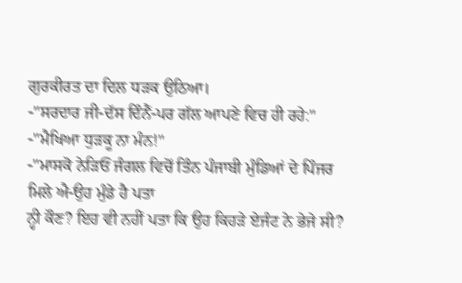ਗੁਰਕੀਰਤ ਦਾ ਦਿਲ ਧੜਕ ਉਠਿਆ।
-''ਸਰਦਾਰ ਜੀ-ਦੱਸ ਦਿੰਨੈਂ-ਪਰ ਗੱਲ ਆਪਣੇ ਵਿਚ ਹੀ ਰਹੇ:''
-''ਮੈਖਿਆ ਧੁੜਕੂ ਨਾ ਮੰਨ!''
-''ਮਾਸਕੋ ਨੇੜਿਓਂ ਜੰਗਲ ਵਿਚੋਂ ਤਿੰਨ ਪੰਜਾਬੀ ਮੁੰਡਿਆਂ ਦੇ ਪਿੰਜਰ ਮਿਲੇ ਐ-ਉਹ ਮੁੰਡੇ ਹੈ ਪਤਾ
ਨ੍ਹੀ ਕੌਣ? ਇਹ ਵੀ ਨਹੀਂ ਪਤਾ ਕਿ ਉਹ ਕਿਹੜੇ ਏਜੰਟ ਨੇ ਭੇਜੇ ਸੀ?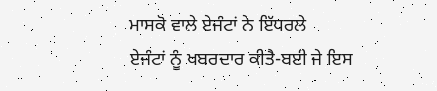ਮਾਸਕੋ ਵਾਲੇ ਏਜੰਟਾਂ ਨੇ ਇੱਧਰਲੇ
ਏਜੰਟਾਂ ਨੂੰ ਖਬਰਦਾਰ ਕੀਤੈ-ਬਈ ਜੇ ਇਸ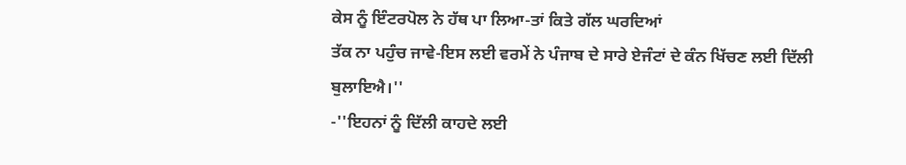ਕੇਸ ਨੂੰ ਇੰਟਰਪੋਲ ਨੇ ਹੱਥ ਪਾ ਲਿਆ-ਤਾਂ ਕਿਤੇ ਗੱਲ ਘਰਦਿਆਂ
ਤੱਕ ਨਾ ਪਹੁੰਚ ਜਾਵੇ-ਇਸ ਲਈ ਵਰਮੇਂ ਨੇ ਪੰਜਾਬ ਦੇ ਸਾਰੇ ਏਜੰਟਾਂ ਦੇ ਕੰਨ ਖਿੱਚਣ ਲਈ ਦਿੱਲੀ
ਬੁਲਾਇਐ।''
-''ਇਹਨਾਂ ਨੂੰ ਦਿੱਲੀ ਕਾਹਦੇ ਲਈ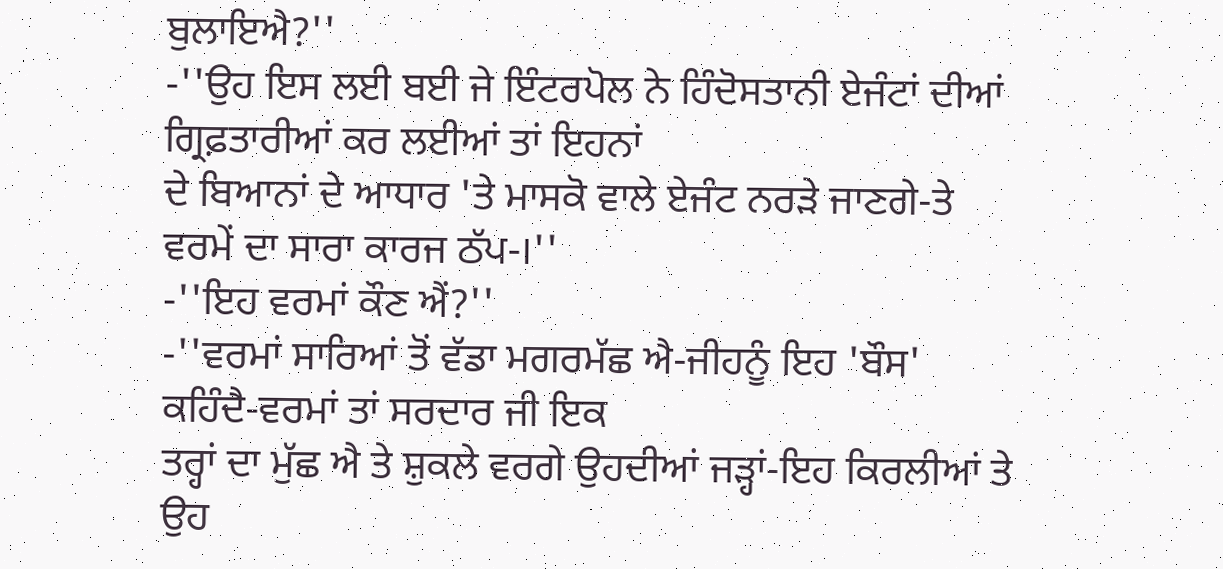ਬੁਲਾਇਐ?''
-''ਉਹ ਇਸ ਲਈ ਬਈ ਜੇ ਇੰਟਰਪੋਲ ਨੇ ਹਿੰਦੋਸਤਾਨੀ ਏਜੰਟਾਂ ਦੀਆਂ ਗ੍ਰਿਫ਼ਤਾਰੀਆਂ ਕਰ ਲਈਆਂ ਤਾਂ ਇਹਨਾਂ
ਦੇ ਬਿਆਨਾਂ ਦੇ ਆਧਾਰ 'ਤੇ ਮਾਸਕੋ ਵਾਲੇ ਏਜੰਟ ਨਰੜੇ ਜਾਣਗੇ-ਤੇ ਵਰਮੇਂ ਦਾ ਸਾਰਾ ਕਾਰਜ ਠੱਪ-।''
-''ਇਹ ਵਰਮਾਂ ਕੌਣ ਐਂ?''
-''ਵਰਮਾਂ ਸਾਰਿਆਂ ਤੋਂ ਵੱਡਾ ਮਗਰਮੱਛ ਐ-ਜੀਹਨੂੰ ਇਹ 'ਬੌਸ' ਕਹਿੰਦੈ-ਵਰਮਾਂ ਤਾਂ ਸਰਦਾਰ ਜੀ ਇਕ
ਤਰ੍ਹਾਂ ਦਾ ਮੁੱਛ ਐ ਤੇ ਸ਼ੁਕਲੇ ਵਰਗੇ ਉਹਦੀਆਂ ਜੜ੍ਹਾਂ-ਇਹ ਕਿਰਲੀਆਂ ਤੇ ਉਹ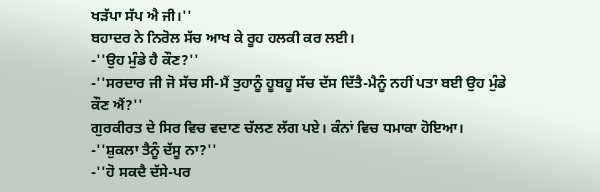ਖੜੱਪਾ ਸੱਪ ਐ ਜੀ।''
ਬਹਾਦਰ ਨੇ ਨਿਰੋਲ ਸੱਚ ਆਖ ਕੇ ਰੂਹ ਹਲਕੀ ਕਰ ਲਈ।
-''ਉਹ ਮੁੰਡੇ ਹੈ ਕੌਣ?''
-''ਸਰਦਾਰ ਜੀ ਜੋ ਸੱਚ ਸੀ-ਮੈਂ ਤੁਹਾਨੂੰ ਹੂਬਹੂ ਸੱਚ ਦੱਸ ਦਿੱਤੈ-ਮੈਨੂੰ ਨਹੀਂ ਪਤਾ ਬਈ ਉਹ ਮੁੰਡੇ
ਕੌਣ ਐਂ?''
ਗੁਰਕੀਰਤ ਦੇ ਸਿਰ ਵਿਚ ਵਦਾਣ ਚੱਲਣ ਲੱਗ ਪਏ। ਕੰਨਾਂ ਵਿਚ ਧਮਾਕਾ ਹੋਇਆ।
-''ਸ਼ੁਕਲਾ ਤੈਨੂੰ ਦੱਸੂ ਨਾ?''
-''ਹੋ ਸਕਦੈ ਦੱਸੇ-ਪਰ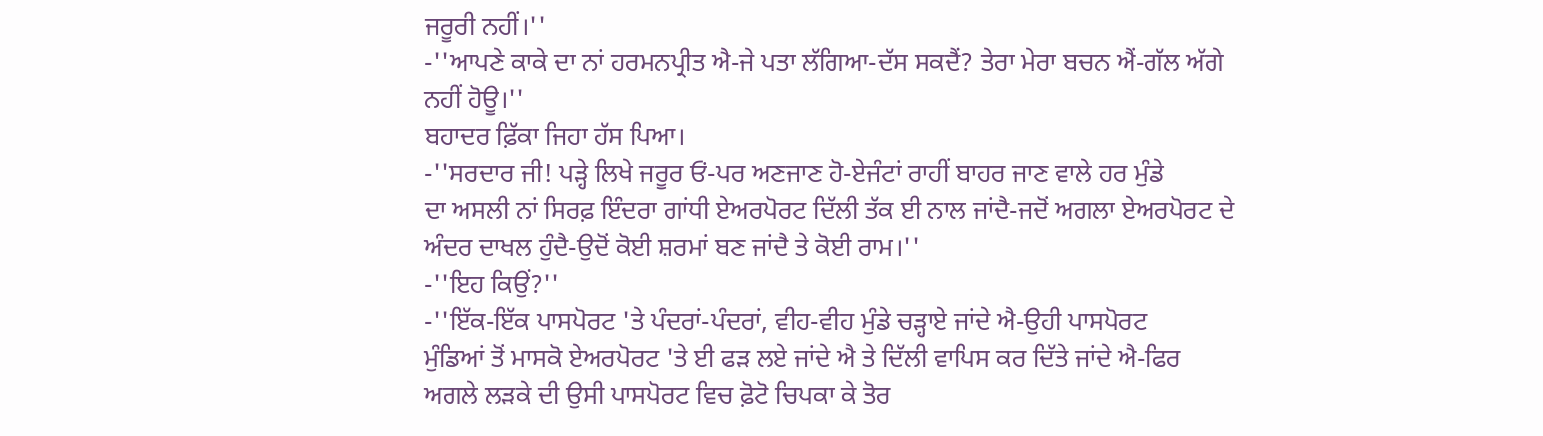ਜਰੂਰੀ ਨਹੀਂ।''
-''ਆਪਣੇ ਕਾਕੇ ਦਾ ਨਾਂ ਹਰਮਨਪ੍ਰੀਤ ਐ-ਜੇ ਪਤਾ ਲੱਗਿਆ-ਦੱਸ ਸਕਦੈਂ? ਤੇਰਾ ਮੇਰਾ ਬਚਨ ਐਂ-ਗੱਲ ਅੱਗੇ
ਨਹੀਂ ਹੋਊ।''
ਬਹਾਦਰ ਫ਼ਿੱਕਾ ਜਿਹਾ ਹੱਸ ਪਿਆ।
-''ਸਰਦਾਰ ਜੀ! ਪੜ੍ਹੇ ਲਿਖੇ ਜਰੂਰ ਓਂ-ਪਰ ਅਣਜਾਣ ਹੋ-ਏਜੰਟਾਂ ਰਾਹੀਂ ਬਾਹਰ ਜਾਣ ਵਾਲੇ ਹਰ ਮੁੰਡੇ
ਦਾ ਅਸਲੀ ਨਾਂ ਸਿਰਫ਼ ਇੰਦਰਾ ਗਾਂਧੀ ਏਅਰਪੋਰਟ ਦਿੱਲੀ ਤੱਕ ਈ ਨਾਲ ਜਾਂਦੈ-ਜਦੋਂ ਅਗਲਾ ਏਅਰਪੋਰਟ ਦੇ
ਅੰਦਰ ਦਾਖਲ ਹੁੰਦੈ-ਉਦੋਂ ਕੋਈ ਸ਼ਰਮਾਂ ਬਣ ਜਾਂਦੈ ਤੇ ਕੋਈ ਰਾਮ।''
-''ਇਹ ਕਿਉਂ?''
-''ਇੱਕ-ਇੱਕ ਪਾਸਪੋਰਟ 'ਤੇ ਪੰਦਰਾਂ-ਪੰਦਰਾਂ, ਵੀਹ-ਵੀਹ ਮੁੰਡੇ ਚੜ੍ਹਾਏ ਜਾਂਦੇ ਐ-ਉਹੀ ਪਾਸਪੋਰਟ
ਮੁੰਡਿਆਂ ਤੋਂ ਮਾਸਕੋ ਏਅਰਪੋਰਟ 'ਤੇ ਈ ਫੜ ਲਏ ਜਾਂਦੇ ਐ ਤੇ ਦਿੱਲੀ ਵਾਪਿਸ ਕਰ ਦਿੱਤੇ ਜਾਂਦੇ ਐ-ਫਿਰ
ਅਗਲੇ ਲੜਕੇ ਦੀ ਉਸੀ ਪਾਸਪੋਰਟ ਵਿਚ ਫ਼ੋਟੋ ਚਿਪਕਾ ਕੇ ਤੋਰ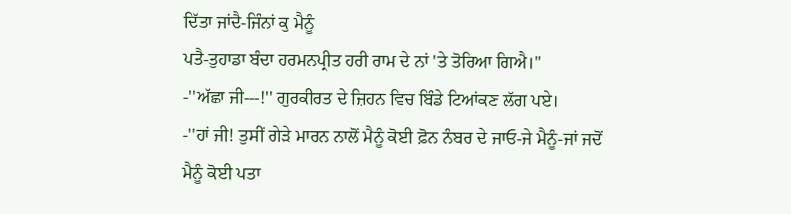ਦਿੱਤਾ ਜਾਂਦੈ-ਜਿੰਨਾਂ ਕੁ ਮੈਨੂੰ
ਪਤੈ-ਤੁਹਾਡਾ ਬੰਦਾ ਹਰਮਨਪ੍ਰੀਤ ਹਰੀ ਰਾਮ ਦੇ ਨਾਂ 'ਤੇ ਤੋਰਿਆ ਗਿਐ।''
-''ਅੱਛਾ ਜੀ---!'' ਗੁਰਕੀਰਤ ਦੇ ਜ਼ਿਹਨ ਵਿਚ ਬਿੰਡੇ ਟਿਆਂਕਣ ਲੱਗ ਪਏ।
-''ਹਾਂ ਜੀ! ਤੁਸੀਂ ਗੇੜੇ ਮਾਰਨ ਨਾਲੋਂ ਮੈਨੂੰ ਕੋਈ ਫ਼ੋਨ ਨੰਬਰ ਦੇ ਜਾਓ-ਜੇ ਮੈਨੂੰ-ਜਾਂ ਜਦੋਂ
ਮੈਨੂੰ ਕੋਈ ਪਤਾ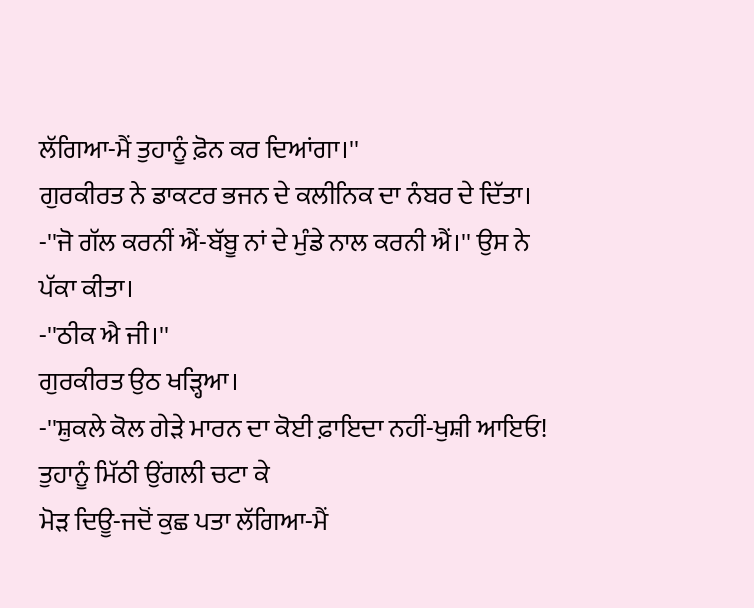ਲੱਗਿਆ-ਮੈਂ ਤੁਹਾਨੂੰ ਫ਼ੋਨ ਕਰ ਦਿਆਂਗਾ।''
ਗੁਰਕੀਰਤ ਨੇ ਡਾਕਟਰ ਭਜਨ ਦੇ ਕਲੀਨਿਕ ਦਾ ਨੰਬਰ ਦੇ ਦਿੱਤਾ।
-''ਜੋ ਗੱਲ ਕਰਨੀਂ ਐਂ-ਬੱਬੂ ਨਾਂ ਦੇ ਮੁੰਡੇ ਨਾਲ ਕਰਨੀ ਐਂ।'' ਉਸ ਨੇ ਪੱਕਾ ਕੀਤਾ।
-''ਠੀਕ ਐ ਜੀ।''
ਗੁਰਕੀਰਤ ਉਠ ਖੜ੍ਹਿਆ।
-''ਸ਼ੁਕਲੇ ਕੋਲ ਗੇੜੇ ਮਾਰਨ ਦਾ ਕੋਈ ਫ਼ਾਇਦਾ ਨਹੀਂ-ਖੁਸ਼ੀ ਆਇਓ! ਤੁਹਾਨੂੰ ਮਿੱਠੀ ਉਂਗਲੀ ਚਟਾ ਕੇ
ਮੋੜ ਦਿਊ-ਜਦੋਂ ਕੁਛ ਪਤਾ ਲੱਗਿਆ-ਮੈਂ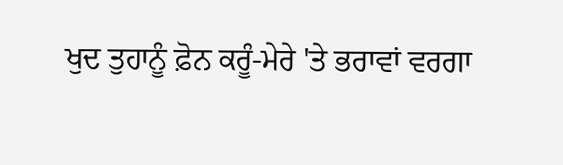ਖੁਦ ਤੁਹਾਨੂੰ ਫ਼ੋਨ ਕਰੂੰ-ਮੇਰੇ 'ਤੇ ਭਰਾਵਾਂ ਵਰਗਾ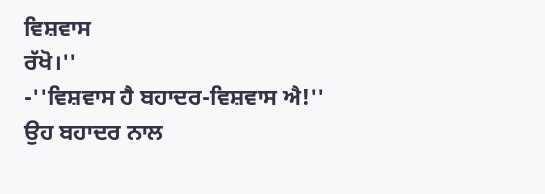ਵਿਸ਼ਵਾਸ
ਰੱਖੋ।''
-''ਵਿਸ਼ਵਾਸ ਹੈ ਬਹਾਦਰ-ਵਿਸ਼ਵਾਸ ਐ!''
ਉਹ ਬਹਾਦਰ ਨਾਲ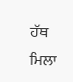ਹੱਥ ਮਿਲਾ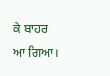ਕੇ ਬਾਹਰ ਆ ਗਿਆ।